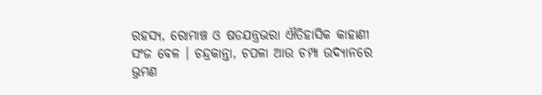ରହସ୍ୟ, ରୋମାଞ୍ଚ ଓ ଷଡଯନ୍ତ୍ରଭରା ଐତିହାସିକ କାହାଣୀ
ସଂଜ ବେଳ । ଚନ୍ଦ୍ରକାନ୍ତା, ଚପଳା ଆଉ ଚମ୍ପା ଉଦ୍ୟାନରେ ଭ୍ରମଣ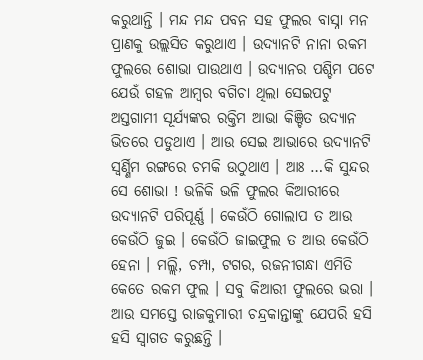କରୁଥାନ୍ତି । ମନ୍ଦ ମନ୍ଦ ପବନ ସହ ଫୁଲର ବାସ୍ନା ମନ ପ୍ରାଣକୁ ଉଲ୍ଲସିତ କରୁଥାଏ । ଉଦ୍ୟାନଟି ନାନା ରକମ ଫୁଲରେ ଶୋଭା ପାଉଥାଏ । ଉଦ୍ୟାନର ପଶ୍ଚିମ ପଟେ ଯେଉଁ ଗହଳ ଆମ୍ବର ବଗିଚା ଥିଲା ସେଇପଟୁ ଅସ୍ତଗାମୀ ସୂର୍ଯ୍ୟଙ୍କର ରକ୍ତିମ ଆଭା କିଞ୍ଚିତ ଉଦ୍ୟାନ ଭିତରେ ପଡୁଥାଏ । ଆଉ ସେଇ ଆଭାରେ ଉଦ୍ୟାନଟି ସ୍ୱର୍ଣ୍ଣିମ ରଙ୍ଗରେ ଚମକି ଉଠୁଥାଏ । ଆଃ …କି ସୁନ୍ଦର ସେ ଶୋଭା ! ଭଳିକି ଭଳି ଫୁଲର କିଆରୀରେ ଉଦ୍ୟାନଟି ପରିପୂର୍ଣ୍ଣ । କେଉଁଠି ଗୋଲାପ ତ ଆଉ କେଉଁଠି ଜୁଇ । କେଉଁଠି ଜାଇଫୁଲ ତ ଆଉ କେଉଁଠି ହେନା । ମଲ୍ଲି, ଚମ୍ପା, ଟଗର, ରଜନୀଗନ୍ଧା ଏମିତି କେତେ ରକମ ଫୁଲ । ସବୁ କିଆରୀ ଫୁଲରେ ଭରା । ଆଉ ସମସ୍ତେ ରାଜକୁମାରୀ ଚନ୍ଦ୍ରକାନ୍ତାଙ୍କୁ ଯେପରି ହସି ହସି ସ୍ୱାଗତ କରୁଛନ୍ତି ।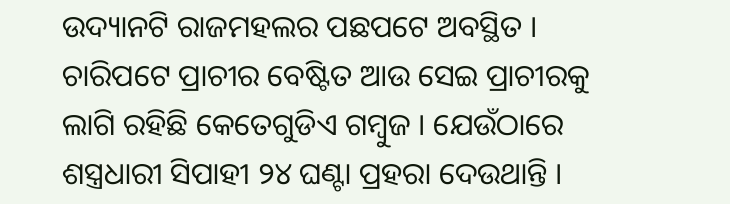ଉଦ୍ୟାନଟି ରାଜମହଲର ପଛପଟେ ଅବସ୍ଥିତ । ଚାରିପଟେ ପ୍ରାଚୀର ବେଷ୍ଟିତ ଆଉ ସେଇ ପ୍ରାଚୀରକୁ ଲାଗି ରହିଛି କେତେଗୁଡିଏ ଗମ୍ବୁଜ । ଯେଉଁଠାରେ ଶସ୍ତ୍ରଧାରୀ ସିପାହୀ ୨୪ ଘଣ୍ଟା ପ୍ରହରା ଦେଉଥାନ୍ତି ।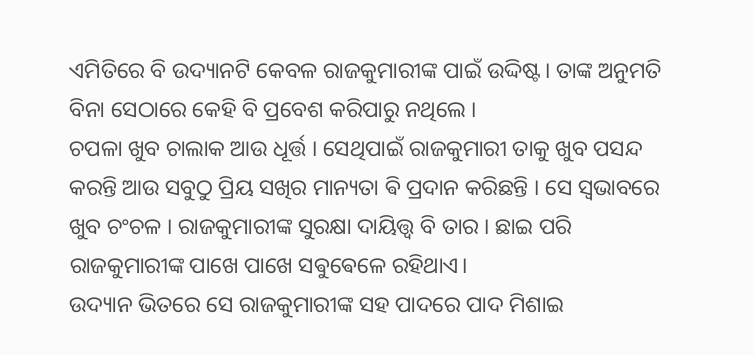ଏମିତିରେ ବି ଉଦ୍ୟାନଟି କେବଳ ରାଜକୁମାରୀଙ୍କ ପାଇଁ ଉଦ୍ଦିଷ୍ଟ। ତାଙ୍କ ଅନୁମତି ବିନା ସେଠାରେ କେହି ବି ପ୍ରବେଶ କରିପାରୁ ନଥିଲେ ।
ଚପଳା ଖୁବ ଚାଲାକ ଆଉ ଧୂର୍ତ୍ତ । ସେଥିପାଇଁ ରାଜକୁମାରୀ ତାକୁ ଖୁବ ପସନ୍ଦ କରନ୍ତି ଆଉ ସବୁଠୁ ପ୍ରିୟ ସଖିର ମାନ୍ୟତା ଵି ପ୍ରଦାନ କରିଛନ୍ତି । ସେ ସ୍ୱଭାବରେ ଖୁବ ଚଂଚଳ । ରାଜକୁମାରୀଙ୍କ ସୁରକ୍ଷା ଦାୟିତ୍ତ୍ୱ ବି ତାର । ଛାଇ ପରି ରାଜକୁମାରୀଙ୍କ ପାଖେ ପାଖେ ସଵୁଵେଳେ ରହିଥାଏ।
ଉଦ୍ୟାନ ଭିତରେ ସେ ରାଜକୁମାରୀଙ୍କ ସହ ପାଦରେ ପାଦ ମିଶାଇ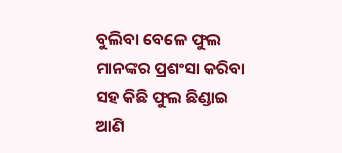ବୁଲିବା ବେଳେ ଫୁଲ ମାନଙ୍କର ପ୍ରଶଂସା କରିବା ସହ କିଛି ଫୁଲ ଛିଣ୍ଡାଇ ଆଣି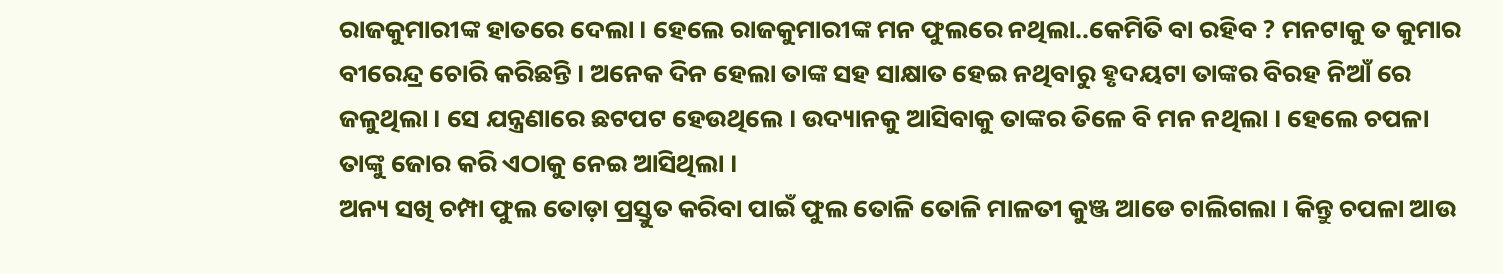ରାଜକୁମାରୀଙ୍କ ହାତରେ ଦେଲା । ହେଲେ ରାଜକୁମାରୀଙ୍କ ମନ ଫୁଲରେ ନଥିଲା..କେମିତି ବା ରହିବ ? ମନଟାକୁ ତ କୁମାର ବୀରେନ୍ଦ୍ର ଚୋରି କରିଛନ୍ତି । ଅନେକ ଦିନ ହେଲା ତାଙ୍କ ସହ ସାକ୍ଷାତ ହେଇ ନଥିବାରୁ ହୃଦୟଟା ତାଙ୍କର ବିରହ ନିଆଁ ରେ ଜଳୁଥିଲା । ସେ ଯନ୍ତ୍ରଣାରେ ଛଟପଟ ହେଉଥିଲେ । ଉଦ୍ୟାନକୁ ଆସିବାକୁ ତାଙ୍କର ତିଳେ ବି ମନ ନଥିଲା । ହେଲେ ଚପଳା ତାଙ୍କୁ ଜୋର କରି ଏଠାକୁ ନେଇ ଆସିଥିଲା ।
ଅନ୍ୟ ସଖି ଚମ୍ପା ଫୁଲ ତୋଡ଼ା ପ୍ରସ୍ତୁତ କରିବା ପାଇଁ ଫୁଲ ତୋଳି ତୋଳି ମାଳତୀ କୁଞ୍ଜ ଆଡେ ଚାଲିଗଲା । କିନ୍ତୁ ଚପଳା ଆଉ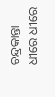ଚନ୍ଦ୍ରକାନ୍ତା ଧୀରେ ଧୀରେ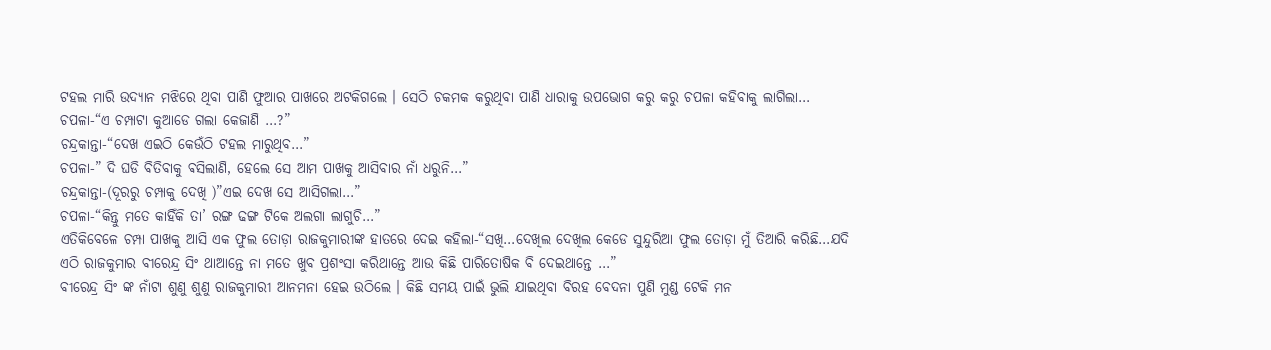ଟହଲ ମାରି ଉଦ୍ୟାନ ମଝିରେ ଥିବା ପାଣି ଫୁଆର ପାଖରେ ଅଟକିଗଲେ । ସେଠି ଚକମକ କରୁଥିବା ପାଣି ଧାରାକୁ ଉପଭୋଗ କରୁ କରୁ ଚପଳା କହିବାକୁ ଲାଗିଲା…
ଚପଳା-“ଏ ଚମ୍ପାଟା କୁଆଡେ ଗଲା କେଜାଣି …?”
ଚନ୍ଦ୍ରକାନ୍ତା-“ଦେଖ ଏଇଠି କେଉଁଠି ଟହଲ ମାରୁଥିବ…”
ଚପଳା-” ଦି ଘଡି ବିତିବାକୁ ଵସିଲାଣି, ହେଲେ ସେ ଆମ ପାଖକୁ ଆସିବାର ନାଁ ଧରୁନି…”
ଚନ୍ଦ୍ରକାନ୍ତା-(ଦୂରରୁ ଚମ୍ପାକୁ ଦେଖି )”ଏଇ ଦେଖ ସେ ଆସିଗଲା…”
ଚପଳା-“କିନ୍ତୁ ମତେ କାହିଁକି ତା’ ରଙ୍ଗ ଢଙ୍ଗ ଟିକେ ଅଲଗା ଲାଗୁଚି…”
ଏତିକିବେଳେ ଚମ୍ପା ପାଖକୁ ଆସି ଏକ ଫୁଲ ତୋଡ଼ା ରାଜକୁମାରୀଙ୍କ ହାତରେ ଦେଇ କହିଲା-“ସଖି…ଦେଖିଲ ଦେଖିଲ କେଡେ ସୁନ୍ଦୁରିଆ ଫୁଲ ତୋଡ଼ା ମୁଁ ତିଆରି କରିଛି…ଯଦି ଏଠି ରାଜକୁମାର ବୀରେନ୍ଦ୍ର ସିଂ ଥାଆନ୍ତେ ନା ମତେ ଖୁବ ପ୍ରଶଂସା କରିଥାନ୍ତେ ଆଉ କିଛି ପାରିତୋଷିକ ବି ଦେଇଥାନ୍ତେ …”
ବୀରେନ୍ଦ୍ର ସିଂ ଙ୍କ ନାଁଟା ଶୁଣୁ ଶୁଣୁ ରାଜକୁମାରୀ ଆନମନା ହେଇ ଉଠିଲେ । କିଛି ସମୟ ପାଇଁ ଭୁଲି ଯାଇଥିବା ବିରହ ବେଦନା ପୁଣି ମୁଣ୍ଡ ଟେକି ମନ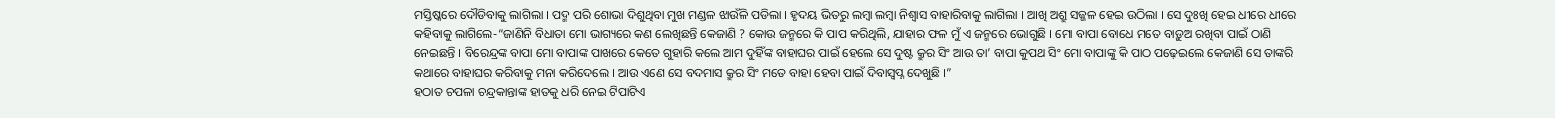ମସ୍ତିଷ୍କରେ ଦୌଡିବାକୁ ଲାଗିଲା । ପଦ୍ମ ପରି ଶୋଭା ଦିଶୁଥିବା ମୁଖ ମଣ୍ଡଳ ଝାଉଁଳି ପଡିଲା । ହୃଦୟ ଭିତରୁ ଲମ୍ବା ଲମ୍ବା ନିଶ୍ୱାସ ବାହାରିବାକୁ ଲାଗିଲା । ଆଖି ଅଶ୍ରୁ ସଜ୍ଜଳ ହେଇ ଉଠିଲା । ସେ ଦୁଃଖି ହେଇ ଧୀରେ ଧୀରେ କହିବାକୁ ଲାଗିଲେ-“ଜାଣିନି ବିଧାତା ମୋ ଭାଗ୍ୟରେ କଣ ଲେଖିଛନ୍ତି କେଜାଣି ? କୋଉ ଜନ୍ମରେ କି ପାପ କରିଥିଲି, ଯାହାର ଫଳ ମୁଁ ଏ ଜନ୍ମରେ ଭୋଗୁଛି । ମୋ ବାପା ବୋଧେ ମତେ ବାଡ଼ୁଅ ରଖିବା ପାଇଁ ଠାଣି ନେଇଛନ୍ତି । ବିରେନ୍ଦ୍ରଙ୍କ ବାପା ମୋ ବାପାଙ୍କ ପାଖରେ କେତେ ଗୁହାରି କଲେ ଆମ ଦୁହିଁଙ୍କ ବାହାଘର ପାଇଁ ହେଲେ ସେ ଦୁଷ୍ଟ କ୍ରୁର ସିଂ ଆଉ ତା’ ବାପା କୁପଥ ସିଂ ମୋ ବାପାଙ୍କୁ କି ପାଠ ପଢ଼େଇଲେ କେଜାଣି ସେ ତାଙ୍କରି କଥାରେ ବାହାଘର କରିବାକୁ ମନା କରିଦେଲେ । ଆଉ ଏଣେ ସେ ବଦମାସ କ୍ରୁର ସିଂ ମତେ ବାହା ହେବା ପାଇଁ ଦିବାସ୍ୱପ୍ନ ଦେଖୁଛି ।”
ହଠାତ ଚପଳା ଚନ୍ଦ୍ରକାନ୍ତାଙ୍କ ହାତକୁ ଧରି ନେଇ ଟିପାଟିଏ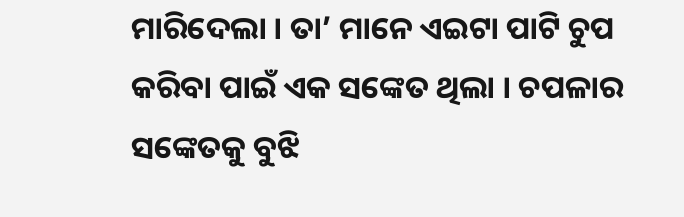ମାରିଦେଲା । ତା’ ମାନେ ଏଇଟା ପାଟି ଚୁପ କରିବା ପାଇଁ ଏକ ସଙ୍କେତ ଥିଲା । ଚପଳାର ସଙ୍କେତକୁ ବୁଝି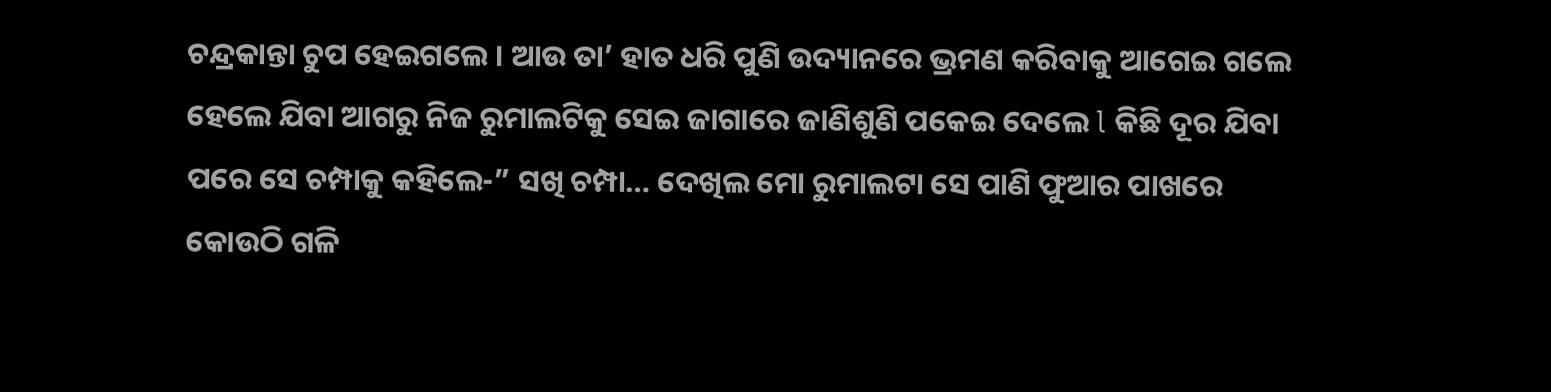ଚନ୍ଦ୍ରକାନ୍ତା ଚୁପ ହେଇଗଲେ । ଆଉ ତା’ ହାତ ଧରି ପୁଣି ଉଦ୍ୟାନରେ ଭ୍ରମଣ କରିବାକୁ ଆଗେଇ ଗଲେ ହେଲେ ଯିବା ଆଗରୁ ନିଜ ରୁମାଲଟିକୁ ସେଇ ଜାଗାରେ ଜାଣିଶୁଣି ପକେଇ ଦେଲେ l କିଛି ଦୂର ଯିବା ପରେ ସେ ଚମ୍ପାକୁ କହିଲେ-” ସଖି ଚମ୍ପା… ଦେଖିଲ ମୋ ରୁମାଲଟା ସେ ପାଣି ଫୁଆର ପାଖରେ କୋଉଠି ଗଳି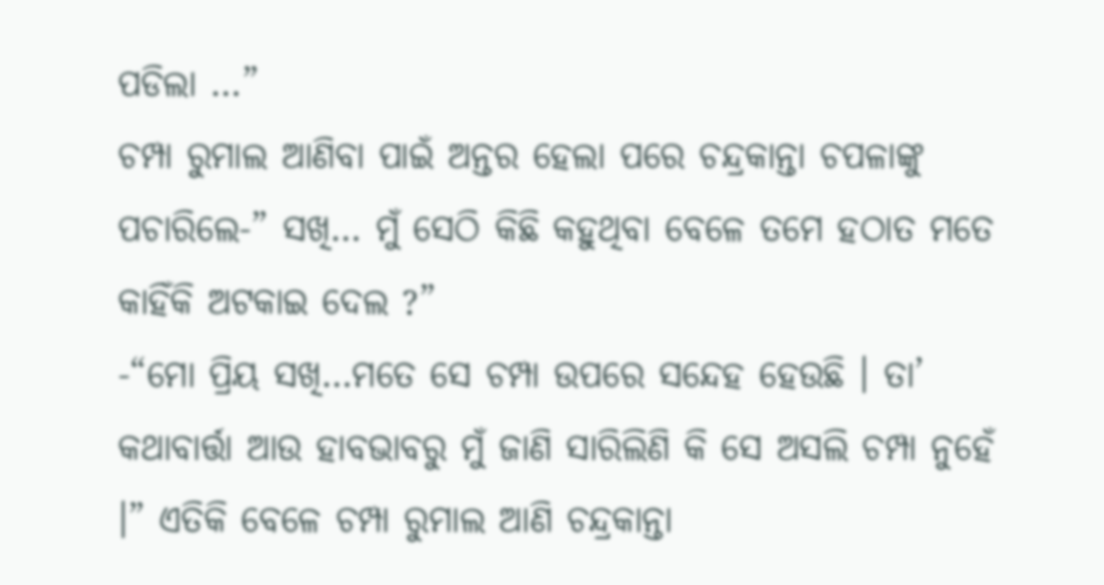ପଡିଲା …”
ଚମ୍ପା ରୁମାଲ ଆଣିବା ପାଇଁ ଅନ୍ତର ହେଲା ପରେ ଚନ୍ଦ୍ରକାନ୍ତା ଚପଳାଙ୍କୁ ପଚାରିଲେ-” ସଖି… ମୁଁ ସେଠି କିଛି କହୁଥିବା ବେଳେ ତମେ ହଠାତ ମତେ କାହିଁକି ଅଟକାଇ ଦେଲ ?”
-“ମୋ ପ୍ରିୟ ସଖି…ମତେ ସେ ଚମ୍ପା ଉପରେ ସନ୍ଦେହ ହେଉଛି । ତା’ କଥାବାର୍ତ୍ତା ଆଉ ହାବଭାବରୁ ମୁଁ ଜାଣି ସାରିଲିଣି କି ସେ ଅସଲି ଚମ୍ପା ନୁହେଁ ।” ଏତିକି ବେଳେ ଚମ୍ପା ରୁମାଲ ଆଣି ଚନ୍ଦ୍ରକାନ୍ତା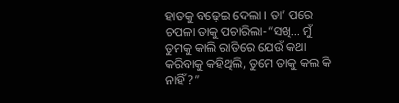ହାତକୁ ବଢ଼େଇ ଦେଲା । ତା’ ପରେ ଚପଳା ତାକୁ ପଚାରିଲା-“ସଖି… ମୁଁ ତୁମକୁ କାଲି ରାତିରେ ଯେଉଁ କଥା କରିବାକୁ କହିଥିଲି, ତୁମେ ତାକୁ କଲ କି ନାହିଁ ?”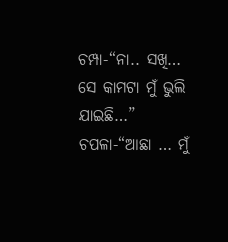ଚମ୍ପା-“ନା.. ସଖି… ସେ କାମଟା ମୁଁ ଭୁଲି ଯାଇଛି…”
ଚପଳା-“ଆଛା … ମୁଁ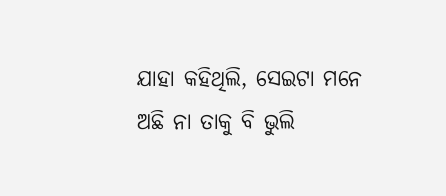ଯାହା କହିଥିଲି, ସେଇଟା ମନେ ଅଛି ନା ତାକୁ ବି ଭୁଲି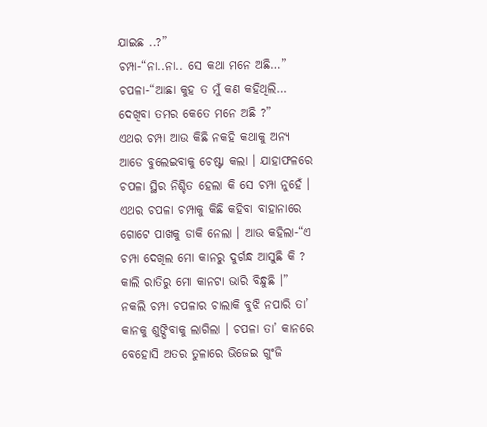ଯାଇଛ ..?”
ଚମ୍ପା-“ନା..ନା.. ସେ କଥା ମନେ ଅଛି…”
ଚପଳା-“ଆଛା କୁହ ତ ମୁଁ କଣ କହିଥିଲି… ଦେଖିବା ତମର କେତେ ମନେ ଅଛି ?”
ଏଥର ଚମ୍ପା ଆଉ କିଛି ନକହି କଥାକୁ ଅନ୍ୟ ଆଡେ ବୁଲେଇବାକୁ ଚେଷ୍ଟା କଲା । ଯାହାଫଳରେ ଚପଳା ସ୍ଥିର ନିଶ୍ଚିତ ହେଲା କି ସେ ଚମ୍ପା ନୁହେଁ । ଏଥର ଚପଳା ଚମ୍ପାକୁ କିଛି କହିବା ବାହାନାରେ ଗୋଟେ ପାଖକୁ ଡାକି ନେଲା । ଆଉ କହିଲା-“ଏ ଚମ୍ପା ଦେଖିଲ ମୋ କାନରୁ ଦୁର୍ଗନ୍ଧ ଆସୁଛି କି ? କାଲି ରାତିରୁ ମୋ କାନଟା ଭାରି ବିନ୍ଧୁଛି ।” ନକଲି ଚମ୍ପା ଚପଳାର ଚାଲାକି ବୁଝି ନପାରି ତା’ କାନକୁ ଶୁଙ୍ଘିବାକୁ ଲାଗିଲା । ଚପଳା ତା’ କାନରେ ବେହୋସି ଅତର ତୁଳାରେ ଭିଜେଇ ଗୁଂଜି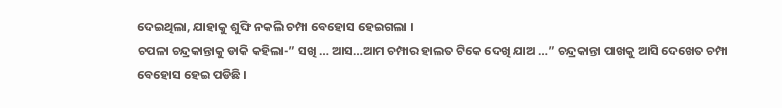ଦେଇଥିଲା, ଯାହାକୁ ଶୁଙ୍ଘି ନକଲି ଚମ୍ପା ବେହୋସ ହେଇଗଲା ।
ଚପଳା ଚନ୍ଦ୍ରକାନ୍ତାକୁ ଡାକି କହିଲା-” ସଖି … ଆସ…ଆମ ଚମ୍ପାର ହାଲତ ଟିକେ ଦେଖି ଯାଅ …” ଚନ୍ଦ୍ରକାନ୍ତା ପାଖକୁ ଆସି ଦେଖେତ ଚମ୍ପା ବେହୋସ ହେଇ ପଡିଛି ।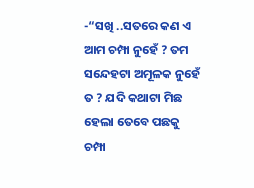-“ସଖି ..ସତରେ କଣ ଏ ଆମ ଚମ୍ପା ନୁହେଁ ? ତମ ସନ୍ଦେହଟା ଅମୂଳକ ନୁହେଁ ତ ? ଯଦି କଥାଟା ମିଛ ହେଲା ତେବେ ପଛକୁ ଚମ୍ପା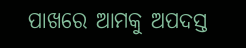ପାଖରେ ଆମକୁ ଅପଦସ୍ତ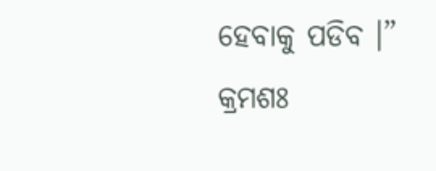ହେବାକୁ ପଡିବ ।”
କ୍ରମଶଃ